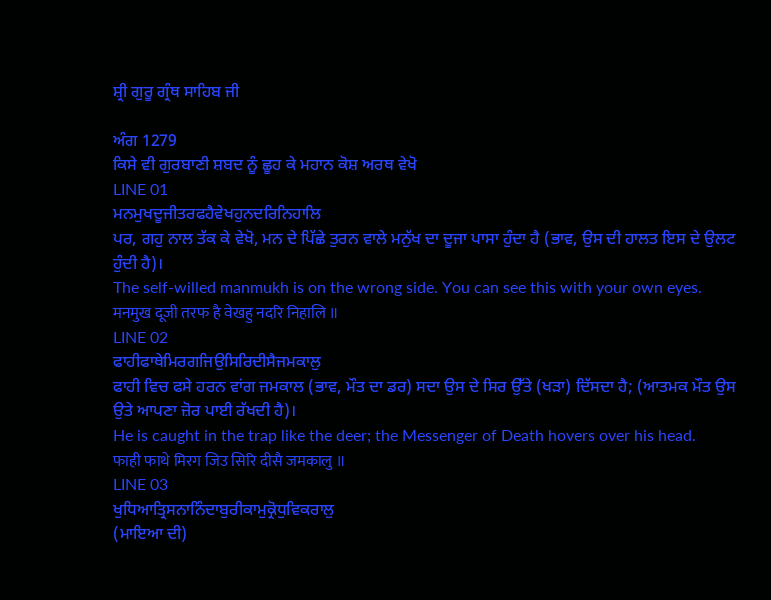ਸ਼੍ਰੀ ਗੁਰੂ ਗ੍ਰੰਥ ਸਾਹਿਬ ਜੀ

ਅੰਗ 1279
ਕਿਸੇ ਵੀ ਗੁਰਬਾਣੀ ਸ਼ਬਦ ਨੂੰ ਛੂਹ ਕੇ ਮਹਾਨ ਕੋਸ਼ ਅਰਥ ਵੇਖੋ
LINE 01
ਮਨਮੁਖਦੂਜੀਤਰਫਹੈਵੇਖਹੁਨਦਰਿਨਿਹਾਲਿ
ਪਰ, ਗਹੁ ਨਾਲ ਤੱਕ ਕੇ ਵੇਖੋ, ਮਨ ਦੇ ਪਿੱਛੇ ਤੁਰਨ ਵਾਲੇ ਮਨੁੱਖ ਦਾ ਦੂਜਾ ਪਾਸਾ ਹੁੰਦਾ ਹੈ (ਭਾਵ, ਉਸ ਦੀ ਹਾਲਤ ਇਸ ਦੇ ਉਲਟ ਹੁੰਦੀ ਹੈ)।
The self-willed manmukh is on the wrong side. You can see this with your own eyes.
मनमुख दूजी तरफ है वेखहु नदरि निहालि ॥
LINE 02
ਫਾਹੀਫਾਥੇਮਿਰਗਜਿਉਸਿਰਿਦੀਸੈਜਮਕਾਲੁ
ਫਾਹੀ ਵਿਚ ਫਸੇ ਹਰਨ ਵਾਂਗ ਜਮਕਾਲ (ਭਾਵ, ਮੌਤ ਦਾ ਡਰ) ਸਦਾ ਉਸ ਦੇ ਸਿਰ ਉੱਤੇ (ਖੜਾ) ਦਿੱਸਦਾ ਹੈ; (ਆਤਮਕ ਮੌਤ ਉਸ ਉਤੇ ਆਪਣਾ ਜ਼ੋਰ ਪਾਈ ਰੱਖਦੀ ਹੈ)।
He is caught in the trap like the deer; the Messenger of Death hovers over his head.
फाही फाथे मिरग जिउ सिरि दीसै जमकालु ॥
LINE 03
ਖੁਧਿਆਤ੍ਰਿਸਨਾਨਿੰਦਾਬੁਰੀਕਾਮੁਕ੍ਰੋਧੁਵਿਕਰਾਲੁ
(ਮਾਇਆ ਦੀ)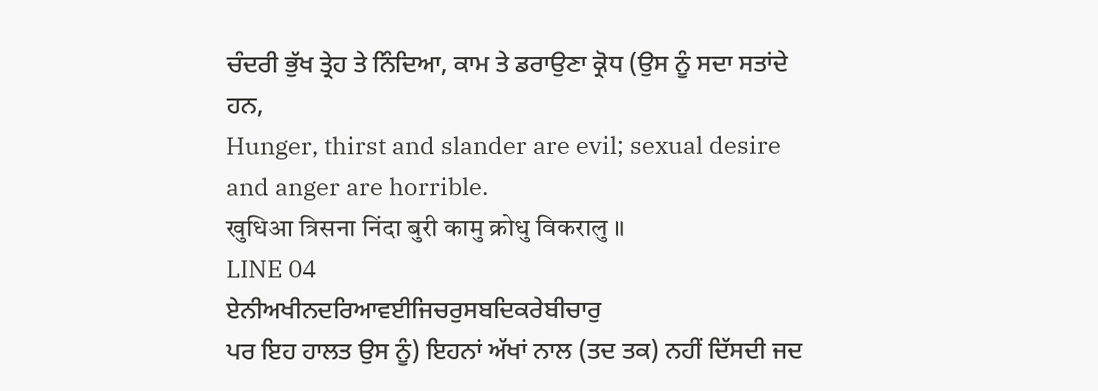ਚੰਦਰੀ ਭੁੱਖ ਤ੍ਰੇਹ ਤੇ ਨਿੰਦਿਆ, ਕਾਮ ਤੇ ਡਰਾਉਣਾ ਕ੍ਰੋਧ (ਉਸ ਨੂੰ ਸਦਾ ਸਤਾਂਦੇ ਹਨ,
Hunger, thirst and slander are evil; sexual desire and anger are horrible.
खुधिआ त्रिसना निंदा बुरी कामु क्रोधु विकरालु ॥
LINE 04
ਏਨੀਅਖੀਨਦਰਿਆਵਈਜਿਚਰੁਸਬਦਿਕਰੇਬੀਚਾਰੁ
ਪਰ ਇਹ ਹਾਲਤ ਉਸ ਨੂੰ) ਇਹਨਾਂ ਅੱਖਾਂ ਨਾਲ (ਤਦ ਤਕ) ਨਹੀਂ ਦਿੱਸਦੀ ਜਦ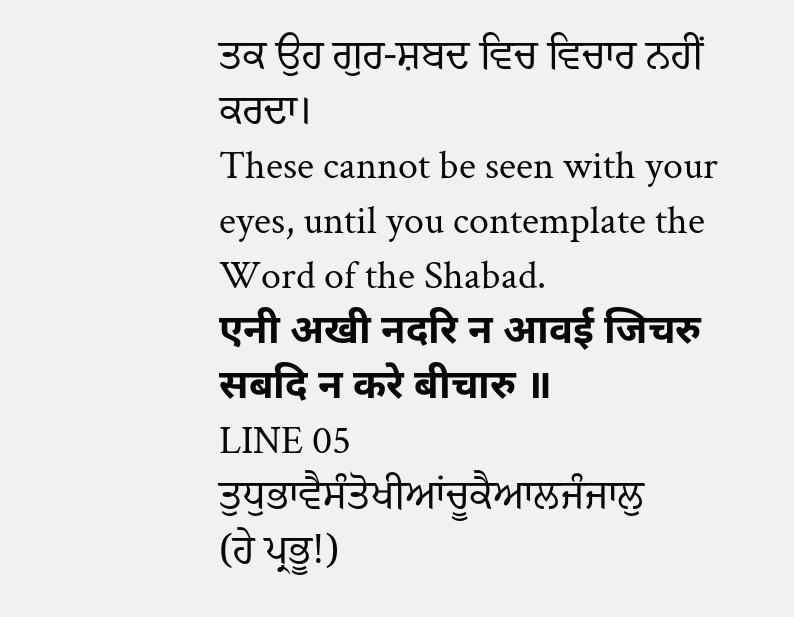ਤਕ ਉਹ ਗੁਰ-ਸ਼ਬਦ ਵਿਚ ਵਿਚਾਰ ਨਹੀਂ ਕਰਦਾ।
These cannot be seen with your eyes, until you contemplate the Word of the Shabad.
एनी अखी नदरि न आवई जिचरु सबदि न करे बीचारु ॥
LINE 05
ਤੁਧੁਭਾਵੈਸੰਤੋਖੀਆਂਚੂਕੈਆਲਜੰਜਾਲੁ
(ਹੇ ਪ੍ਰਭੂ!)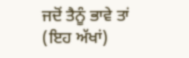ਜਦੋਂ ਤੈਨੂੰ ਭਾਵੇ ਤਾਂ (ਇਹ ਅੱਖਾਂ)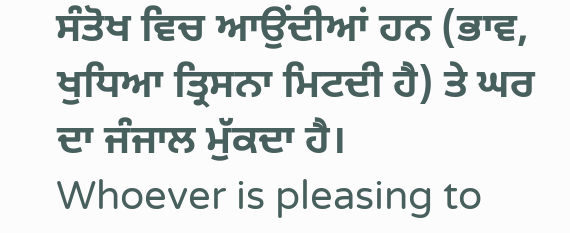ਸੰਤੋਖ ਵਿਚ ਆਉਂਦੀਆਂ ਹਨ (ਭਾਵ, ਖੁਧਿਆ ਤ੍ਰਿਸਨਾ ਮਿਟਦੀ ਹੈ) ਤੇ ਘਰ ਦਾ ਜੰਜਾਲ ਮੁੱਕਦਾ ਹੈ।
Whoever is pleasing to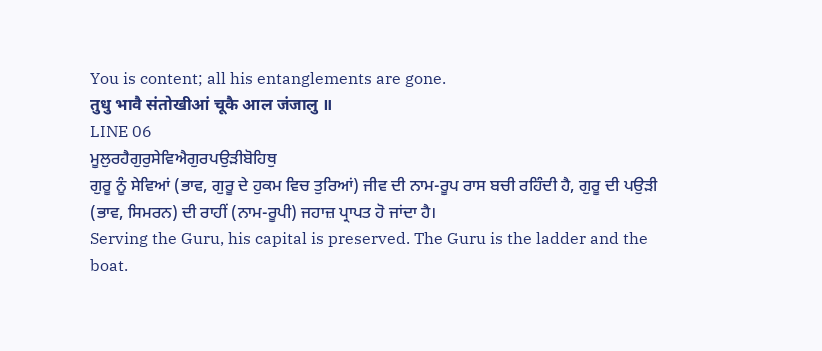You is content; all his entanglements are gone.
तुधु भावै संतोखीआं चूकै आल जंजालु ॥
LINE 06
ਮੂਲੁਰਹੈਗੁਰੁਸੇਵਿਐਗੁਰਪਉੜੀਬੋਹਿਥੁ
ਗੁਰੂ ਨੂੰ ਸੇਵਿਆਂ (ਭਾਵ, ਗੁਰੂ ਦੇ ਹੁਕਮ ਵਿਚ ਤੁਰਿਆਂ) ਜੀਵ ਦੀ ਨਾਮ-ਰੂਪ ਰਾਸ ਬਚੀ ਰਹਿੰਦੀ ਹੈ, ਗੁਰੂ ਦੀ ਪਉੜੀ (ਭਾਵ, ਸਿਮਰਨ) ਦੀ ਰਾਹੀਂ (ਨਾਮ-ਰੂਪੀ) ਜਹਾਜ਼ ਪ੍ਰਾਪਤ ਹੋ ਜਾਂਦਾ ਹੈ।
Serving the Guru, his capital is preserved. The Guru is the ladder and the boat.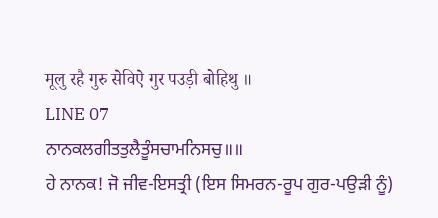मूलु रहै गुरु सेविऐ गुर पउड़ी बोहिथु ॥
LINE 07
ਨਾਨਕਲਗੀਤਤੁਲੈਤੂੰਸਚਾਮਨਿਸਚੁ॥॥
ਹੇ ਨਾਨਕ! ਜੋ ਜੀਵ-ਇਸਤ੍ਰੀ (ਇਸ ਸਿਮਰਨ-ਰੂਪ ਗੁਰ-ਪਉੜੀ ਨੂੰ)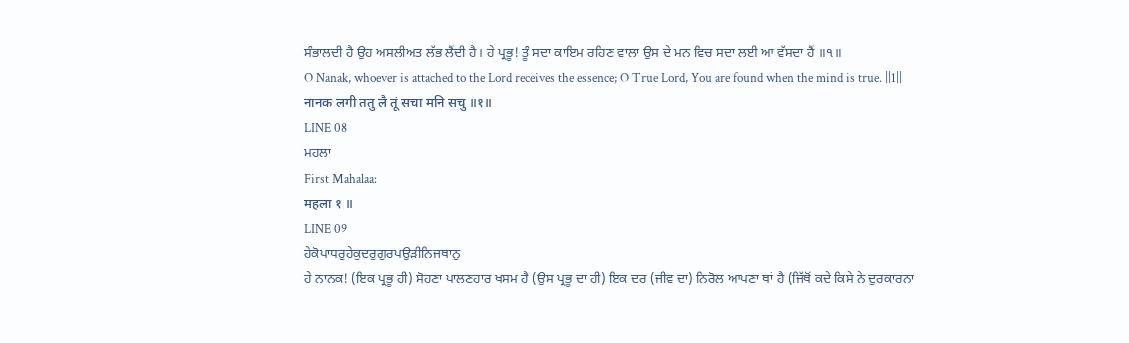ਸੰਭਾਲਦੀ ਹੈ ਉਹ ਅਸਲੀਅਤ ਲੱਭ ਲੈਂਦੀ ਹੈ। ਹੇ ਪ੍ਰਭੂ! ਤੂੰ ਸਦਾ ਕਾਇਮ ਰਹਿਣ ਵਾਲਾ ਉਸ ਦੇ ਮਨ ਵਿਚ ਸਦਾ ਲਈ ਆ ਵੱਸਦਾ ਹੈਂ ॥੧॥
O Nanak, whoever is attached to the Lord receives the essence; O True Lord, You are found when the mind is true. ||1||
नानक लगी ततु लै तूं सचा मनि सचु ॥१॥
LINE 08
ਮਹਲਾ
First Mahalaa:
महला १ ॥
LINE 09
ਹੇਕੋਪਾਧਰੁਹੇਕੁਦਰੁਗੁਰਪਉੜੀਨਿਜਥਾਨੁ
ਹੇ ਨਾਨਕ! (ਇਕ ਪ੍ਰਭੂ ਹੀ) ਸੋਹਣਾ ਪਾਲਣਹਾਰ ਖਸਮ ਹੈ (ਉਸ ਪ੍ਰਭੂ ਦਾ ਹੀ) ਇਕ ਦਰ (ਜੀਵ ਦਾ) ਨਿਰੋਲ ਆਪਣਾ ਥਾਂ ਹੈ (ਜਿੱਥੋਂ ਕਦੇ ਕਿਸੇ ਨੇ ਦੁਰਕਾਰਨਾ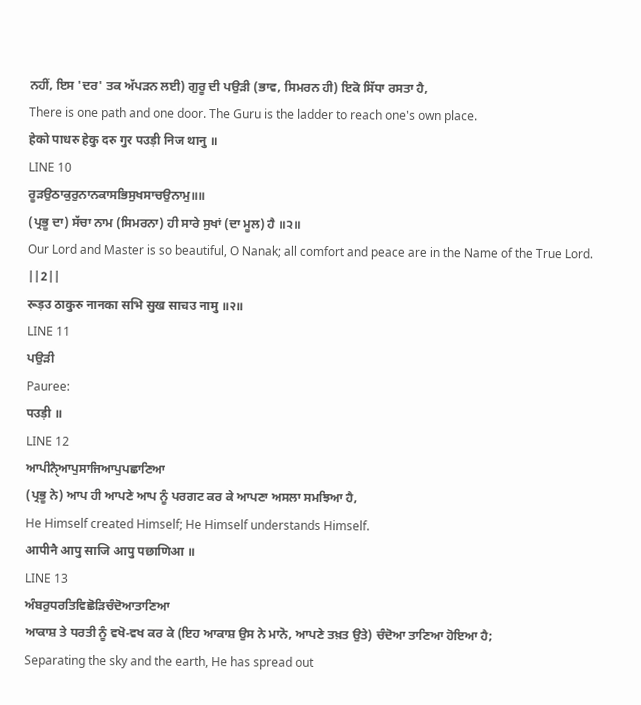ਨਹੀਂ, ਇਸ 'ਦਰ' ਤਕ ਅੱਪੜਨ ਲਈ) ਗੁਰੂ ਦੀ ਪਉੜੀ (ਭਾਵ, ਸਿਮਰਨ ਹੀ) ਇਕੋ ਸਿੱਧਾ ਰਸਤਾ ਹੈ,
There is one path and one door. The Guru is the ladder to reach one's own place.
हेको पाधरु हेकु दरु गुर पउड़ी निज थानु ॥
LINE 10
ਰੂੜਉਠਾਕੁਰੁਨਾਨਕਾਸਭਿਸੁਖਸਾਚਉਨਾਮੁ॥॥
(ਪ੍ਰਭੂ ਦਾ) ਸੱਚਾ ਨਾਮ (ਸਿਮਰਨਾ) ਹੀ ਸਾਰੇ ਸੁਖਾਂ (ਦਾ ਮੂਲ) ਹੈ ॥੨॥
Our Lord and Master is so beautiful, O Nanak; all comfort and peace are in the Name of the True Lord. ||2||
रूड़उ ठाकुरु नानका सभि सुख साचउ नामु ॥२॥
LINE 11
ਪਉੜੀ
Pauree:
पउड़ी ॥
LINE 12
ਆਪੀਨੑੈਆਪੁਸਾਜਿਆਪੁਪਛਾਣਿਆ
(ਪ੍ਰਭੂ ਨੇ) ਆਪ ਹੀ ਆਪਣੇ ਆਪ ਨੂੰ ਪਰਗਟ ਕਰ ਕੇ ਆਪਣਾ ਅਸਲਾ ਸਮਝਿਆ ਹੈ,
He Himself created Himself; He Himself understands Himself.
आपीनै आपु साजि आपु पछाणिआ ॥
LINE 13
ਅੰਬਰੁਧਰਤਿਵਿਛੋੜਿਚੰਦੋਆਤਾਣਿਆ
ਆਕਾਸ਼ ਤੇ ਧਰਤੀ ਨੂੰ ਵਖੋ-ਵਖ ਕਰ ਕੇ (ਇਹ ਆਕਾਸ਼ ਉਸ ਨੇ ਮਾਨੋ, ਆਪਣੇ ਤਖ਼ਤ ਉਤੇ) ਚੰਦੋਆ ਤਾਣਿਆ ਹੋਇਆ ਹੈ;
Separating the sky and the earth, He has spread out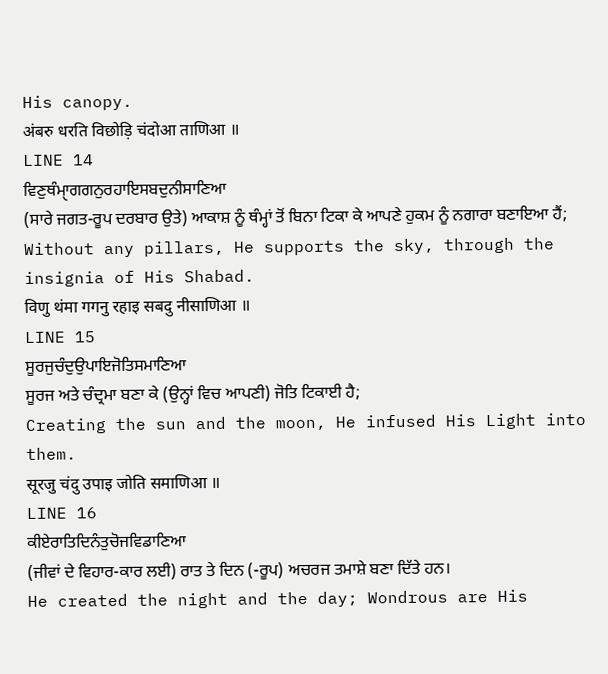His canopy.
अंबरु धरति विछोड़ि चंदोआ ताणिआ ॥
LINE 14
ਵਿਣੁਥੰਮੑਾਗਗਨੁਰਹਾਇਸਬਦੁਨੀਸਾਣਿਆ
(ਸਾਰੇ ਜਗਤ-ਰੂਪ ਦਰਬਾਰ ਉਤੇ) ਆਕਾਸ਼ ਨੂੰ ਥੰਮ੍ਹਾਂ ਤੋਂ ਬਿਨਾ ਟਿਕਾ ਕੇ ਆਪਣੇ ਹੁਕਮ ਨੂੰ ਨਗਾਰਾ ਬਣਾਇਆ ਹੈਂ;
Without any pillars, He supports the sky, through the insignia of His Shabad.
विणु थंमा गगनु रहाइ सबदु नीसाणिआ ॥
LINE 15
ਸੂਰਜੁਚੰਦੁਉਪਾਇਜੋਤਿਸਮਾਣਿਆ
ਸੂਰਜ ਅਤੇ ਚੰਦ੍ਰਮਾ ਬਣਾ ਕੇ (ਉਨ੍ਹਾਂ ਵਿਚ ਆਪਣੀ) ਜੋਤਿ ਟਿਕਾਈ ਹੈ;
Creating the sun and the moon, He infused His Light into them.
सूरजु चंदु उपाइ जोति समाणिआ ॥
LINE 16
ਕੀਏਰਾਤਿਦਿਨੰਤੁਚੋਜਵਿਡਾਣਿਆ
(ਜੀਵਾਂ ਦੇ ਵਿਹਾਰ-ਕਾਰ ਲਈ) ਰਾਤ ਤੇ ਦਿਨ (-ਰੂਪ) ਅਚਰਜ ਤਮਾਸ਼ੇ ਬਣਾ ਦਿੱਤੇ ਹਨ।
He created the night and the day; Wondrous are His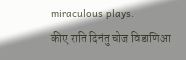miraculous plays.
कीए राति दिनंतु चोज विडाणिआ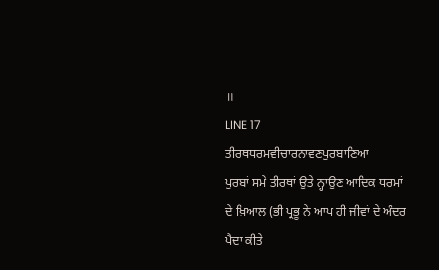॥
LINE 17
ਤੀਰਥਧਰਮਵੀਚਾਰਨਾਵਣਪੁਰਬਾਣਿਆ
ਪੁਰਬਾਂ ਸਮੇ ਤੀਰਥਾਂ ਉਤੇ ਨ੍ਹਾਉਣ ਆਦਿਕ ਧਰਮਾਂ ਦੇ ਖ਼ਿਆਲ (ਭੀ ਪ੍ਰਭੂ ਨੇ ਆਪ ਹੀ ਜੀਵਾਂ ਦੇ ਅੰਦਰ ਪੈਦਾ ਕੀਤੇ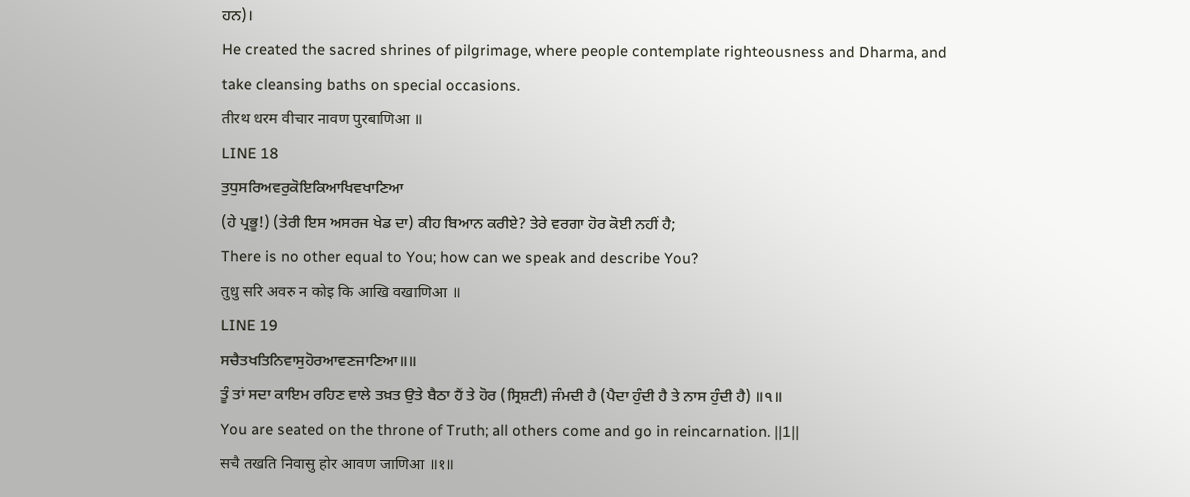ਹਨ)।
He created the sacred shrines of pilgrimage, where people contemplate righteousness and Dharma, and take cleansing baths on special occasions.
तीरथ धरम वीचार नावण पुरबाणिआ ॥
LINE 18
ਤੁਧੁਸਰਿਅਵਰੁਕੋਇਕਿਆਖਿਵਖਾਣਿਆ
(ਹੇ ਪ੍ਰਭੂ!) (ਤੇਰੀ ਇਸ ਅਸਰਜ ਖੇਡ ਦਾ) ਕੀਹ ਬਿਆਨ ਕਰੀਏ? ਤੇਰੇ ਵਰਗਾ ਹੋਰ ਕੋਈ ਨਹੀਂ ਹੈ;
There is no other equal to You; how can we speak and describe You?
तुधु सरि अवरु न कोइ कि आखि वखाणिआ ॥
LINE 19
ਸਚੈਤਖਤਿਨਿਵਾਸੁਹੋਰਆਵਣਜਾਣਿਆ॥॥
ਤੂੰ ਤਾਂ ਸਦਾ ਕਾਇਮ ਰਹਿਣ ਵਾਲੇ ਤਖ਼ਤ ਉਤੇ ਬੈਠਾ ਹੈਂ ਤੇ ਹੋਰ (ਸ੍ਰਿਸ਼ਟੀ) ਜੰਮਦੀ ਹੈ (ਪੈਦਾ ਹੁੰਦੀ ਹੈ ਤੇ ਨਾਸ ਹੁੰਦੀ ਹੈ) ॥੧॥
You are seated on the throne of Truth; all others come and go in reincarnation. ||1||
सचै तखति निवासु होर आवण जाणिआ ॥१॥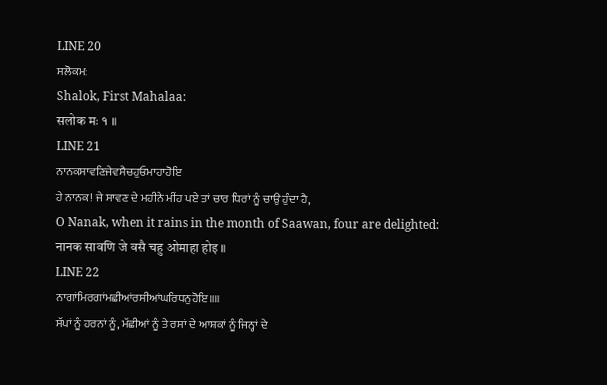LINE 20
ਸਲੋਕਮਃ
Shalok, First Mahalaa:
सलोक मः १ ॥
LINE 21
ਨਾਨਕਸਾਵਣਿਜੇਵਸੈਚਹੁਓਮਾਹਾਹੋਇ
ਹੇ ਨਾਨਕ! ਜੇ ਸਾਵਣ ਦੇ ਮਹੀਨੇ ਮੀਂਹ ਪਏ ਤਾਂ ਚਾਰ ਧਿਰਾਂ ਨੂੰ ਚਾਉ ਹੁੰਦਾ ਹੈ,
O Nanak, when it rains in the month of Saawan, four are delighted:
नानक सावणि जे वसै चहु ओमाहा होइ ॥
LINE 22
ਨਾਗਾਂਮਿਰਗਾਂਮਛੀਆਂਰਸੀਆਂਘਰਿਧਨੁਹੋਇ॥॥
ਸੱਪਾਂ ਨੂੰ ਹਰਨਾਂ ਨੂੰ, ਮੱਛੀਆਂ ਨੂੰ ਤੇ ਰਸਾਂ ਦੇ ਆਸ਼ਕਾਂ ਨੂੰ ਜਿਨ੍ਹਾਂ ਦੇ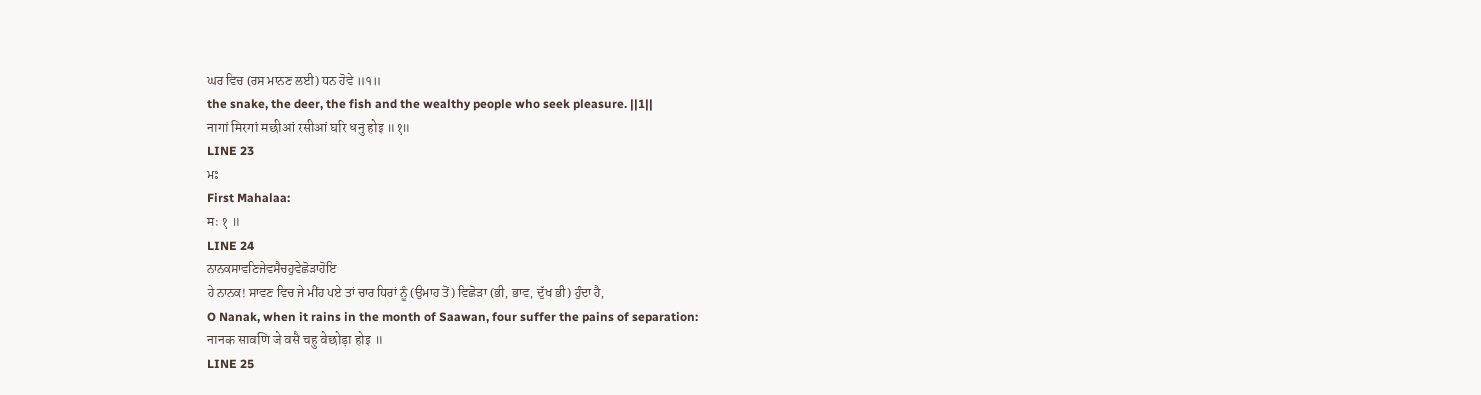ਘਰ ਵਿਚ (ਰਸ ਮਾਨਣ ਲਈ) ਧਨ ਹੋਵੇ ॥੧॥
the snake, the deer, the fish and the wealthy people who seek pleasure. ||1||
नागां मिरगां मछीआं रसीआं घरि धनु होइ ॥१॥
LINE 23
ਮਃ
First Mahalaa:
मः १ ॥
LINE 24
ਨਾਨਕਸਾਵਣਿਜੇਵਸੈਚਹੁਵੇਛੋੜਾਹੋਇ
ਹੇ ਨਾਨਕ! ਸਾਵਣ ਵਿਚ ਜੇ ਮੀਂਹ ਪਏ ਤਾਂ ਚਾਰ ਧਿਰਾਂ ਨੂੰ (ਉਮਾਹ ਤੋਂ) ਵਿਛੋੜਾ (ਭੀ, ਭਾਵ, ਦੁੱਖ ਭੀ) ਹੁੰਦਾ ਹੈ,
O Nanak, when it rains in the month of Saawan, four suffer the pains of separation:
नानक सावणि जे वसै चहु वेछोड़ा होइ ॥
LINE 25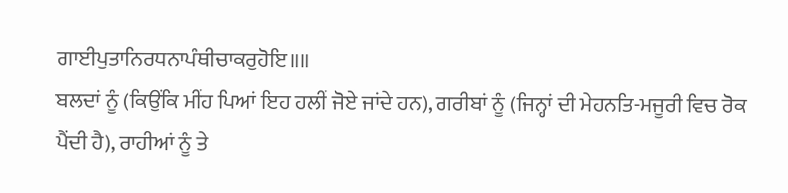ਗਾਈਪੁਤਾਨਿਰਧਨਾਪੰਥੀਚਾਕਰੁਹੋਇ॥॥
ਬਲਦਾਂ ਨੂੰ (ਕਿਉਂਕਿ ਮੀਂਹ ਪਿਆਂ ਇਹ ਹਲੀਂ ਜੋਏ ਜਾਂਦੇ ਹਨ), ਗਰੀਬਾਂ ਨੂੰ (ਜਿਨ੍ਹਾਂ ਦੀ ਮੇਹਨਤਿ-ਮਜੂਰੀ ਵਿਚ ਰੋਕ ਪੈਂਦੀ ਹੈ), ਰਾਹੀਆਂ ਨੂੰ ਤੇ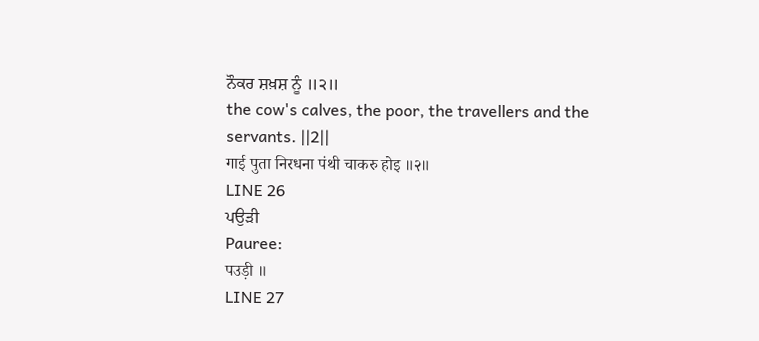ਨੌਕਰ ਸ਼ਖ਼ਸ਼ ਨੂੰ ॥੨॥
the cow's calves, the poor, the travellers and the servants. ||2||
गाई पुता निरधना पंथी चाकरु होइ ॥२॥
LINE 26
ਪਉੜੀ
Pauree:
पउड़ी ॥
LINE 27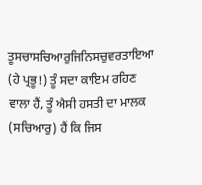ਤੂਸਚਾਸਚਿਆਰੁਜਿਨਿਸਚੁਵਰਤਾਇਆ
(ਹੇ ਪ੍ਰਭੂ!) ਤੂੰ ਸਦਾ ਕਾਇਮ ਰਹਿਣ ਵਾਲਾ ਹੈਂ, ਤੂੰ ਐਸੀ ਹਸਤੀ ਦਾ ਮਾਲਕ (ਸਚਿਆਰੁ) ਹੈਂ ਕਿ ਜਿਸ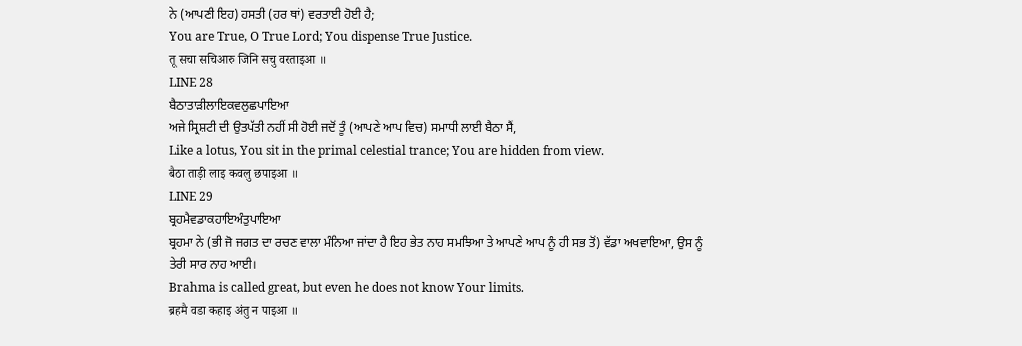ਨੇ (ਆਪਣੀ ਇਹ) ਹਸਤੀ (ਹਰ ਥਾਂ) ਵਰਤਾਈ ਹੋਈ ਹੈ;
You are True, O True Lord; You dispense True Justice.
तू सचा सचिआरु जिनि सचु वरताइआ ॥
LINE 28
ਬੈਠਾਤਾੜੀਲਾਇਕਵਲੁਛਪਾਇਆ
ਅਜੇ ਸ੍ਰਿਸ਼ਟੀ ਦੀ ਉਤਪੱਤੀ ਨਹੀਂ ਸੀ ਹੋਈ ਜਦੋਂ ਤੂੰ (ਆਪਣੇ ਆਪ ਵਿਚ) ਸਮਾਧੀ ਲਾਈ ਬੈਠਾ ਸੈਂ,
Like a lotus, You sit in the primal celestial trance; You are hidden from view.
बैठा ताड़ी लाइ कवलु छपाइआ ॥
LINE 29
ਬ੍ਰਹਮੈਵਡਾਕਹਾਇਅੰਤੁਪਾਇਆ
ਬ੍ਰਹਮਾ ਨੇ (ਭੀ ਜੋ ਜਗਤ ਦਾ ਰਚਣ ਵਾਲਾ ਮੰਨਿਆ ਜਾਂਦਾ ਹੈ ਇਹ ਭੇਤ ਨਾਹ ਸਮਝਿਆ ਤੇ ਆਪਣੇ ਆਪ ਨੂੰ ਹੀ ਸਭ ਤੋਂ) ਵੱਡਾ ਅਖਵਾਇਆ, ਉਸ ਨੂੰ ਤੇਰੀ ਸਾਰ ਨਾਹ ਆਈ।
Brahma is called great, but even he does not know Your limits.
ब्रहमै वडा कहाइ अंतु न पाइआ ॥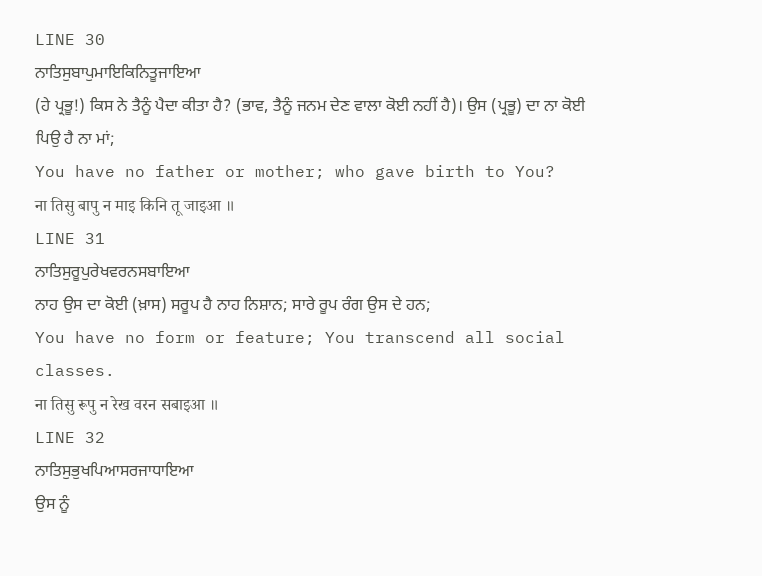LINE 30
ਨਾਤਿਸੁਬਾਪੁਮਾਇਕਿਨਿਤੂਜਾਇਆ
(ਹੇ ਪ੍ਰਭੂ!) ਕਿਸ ਨੇ ਤੈਨੂੰ ਪੈਦਾ ਕੀਤਾ ਹੈ? (ਭਾਵ, ਤੈਨੂੰ ਜਨਮ ਦੇਣ ਵਾਲਾ ਕੋਈ ਨਹੀਂ ਹੈ)। ਉਸ (ਪ੍ਰਭੂ) ਦਾ ਨਾ ਕੋਈ ਪਿਉ ਹੈ ਨਾ ਮਾਂ;
You have no father or mother; who gave birth to You?
ना तिसु बापु न माइ किनि तू जाइआ ॥
LINE 31
ਨਾਤਿਸੁਰੂਪੁਰੇਖਵਰਨਸਬਾਇਆ
ਨਾਹ ਉਸ ਦਾ ਕੋਈ (ਖ਼ਾਸ) ਸਰੂਪ ਹੈ ਨਾਹ ਨਿਸ਼ਾਨ; ਸਾਰੇ ਰੂਪ ਰੰਗ ਉਸ ਦੇ ਹਨ;
You have no form or feature; You transcend all social classes.
ना तिसु रूपु न रेख वरन सबाइआ ॥
LINE 32
ਨਾਤਿਸੁਭੁਖਪਿਆਸਰਜਾਧਾਇਆ
ਉਸ ਨੂੰ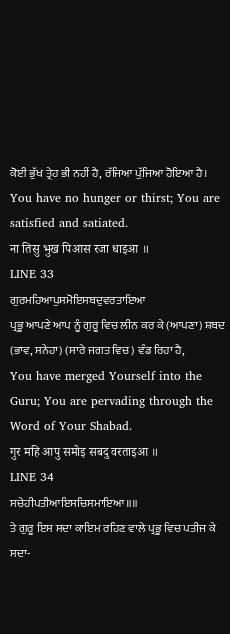ਕੋਈ ਭੁੱਖ ਤ੍ਰੇਹ ਭੀ ਨਹੀਂ ਹੈ, ਰੱਜਿਆ ਪੁੱਜਿਆ ਹੋਇਆ ਹੈ।
You have no hunger or thirst; You are satisfied and satiated.
ना तिसु भुख पिआस रजा धाइआ ॥
LINE 33
ਗੁਰਮਹਿਆਪੁਸਮੋਇਸਬਦੁਵਰਤਾਇਆ
ਪ੍ਰਭੂ ਆਪਣੇ ਆਪ ਨੂੰ ਗੁਰੂ ਵਿਚ ਲੀਨ ਕਰ ਕੇ (ਆਪਣਾ) ਸ਼ਬਦ (ਭਾਵ, ਸਨੇਹਾ) (ਸਾਰੇ ਜਗਤ ਵਿਚ) ਵੰਡ ਰਿਹਾ ਹੈ,
You have merged Yourself into the Guru; You are pervading through the Word of Your Shabad.
गुर महि आपु समोइ सबदु वरताइआ ॥
LINE 34
ਸਚੇਹੀਪਤੀਆਇਸਚਿਸਮਾਇਆ॥॥
ਤੇ ਗੁਰੂ ਇਸ ਸਦਾ ਕਾਇਮ ਰਹਿਣ ਵਾਲੇ ਪ੍ਰਭੂ ਵਿਚ ਪਤੀਜ ਕੇ ਸਦਾ-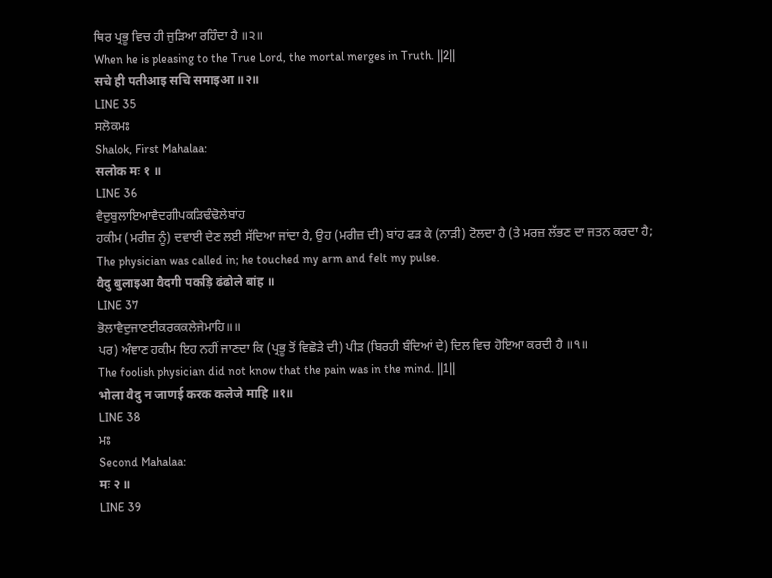ਥਿਰ ਪ੍ਰਭੂ ਵਿਚ ਹੀ ਜੁੜਿਆ ਰਹਿੰਦਾ ਹੈ ॥੨॥
When he is pleasing to the True Lord, the mortal merges in Truth. ||2||
सचे ही पतीआइ सचि समाइआ ॥२॥
LINE 35
ਸਲੋਕਮਃ
Shalok, First Mahalaa:
सलोक मः १ ॥
LINE 36
ਵੈਦੁਬੁਲਾਇਆਵੈਦਗੀਪਕੜਿਢੰਢੋਲੇਬਾਂਹ
ਹਕੀਮ (ਮਰੀਜ਼ ਨੂੰ) ਦਵਾਈ ਦੇਣ ਲਈ ਸੱਦਿਆ ਜਾਂਦਾ ਹੈ, ਉਹ (ਮਰੀਜ਼ ਦੀ) ਬਾਂਹ ਫੜ ਕੇ (ਨਾੜੀ) ਟੋਲਦਾ ਹੈ (ਤੇ ਮਰਜ਼ ਲੱਭਣ ਦਾ ਜਤਨ ਕਰਦਾ ਹੈ;
The physician was called in; he touched my arm and felt my pulse.
वैदु बुलाइआ वैदगी पकड़ि ढंढोले बांह ॥
LINE 37
ਭੋਲਾਵੈਦੁਜਾਣਈਕਰਕਕਲੇਜੇਮਾਹਿ॥॥
ਪਰ) ਅੰਞਾਣ ਹਕੀਮ ਇਹ ਨਹੀਂ ਜਾਣਦਾ ਕਿ (ਪ੍ਰਭੂ ਤੋਂ ਵਿਛੋੜੇ ਦੀ) ਪੀੜ (ਬਿਰਹੀ ਬੰਦਿਆਂ ਦੇ) ਦਿਲ ਵਿਚ ਹੋਇਆ ਕਰਦੀ ਹੈ ॥੧॥
The foolish physician did not know that the pain was in the mind. ||1||
भोला वैदु न जाणई करक कलेजे माहि ॥१॥
LINE 38
ਮਃ
Second Mahalaa:
मः २ ॥
LINE 39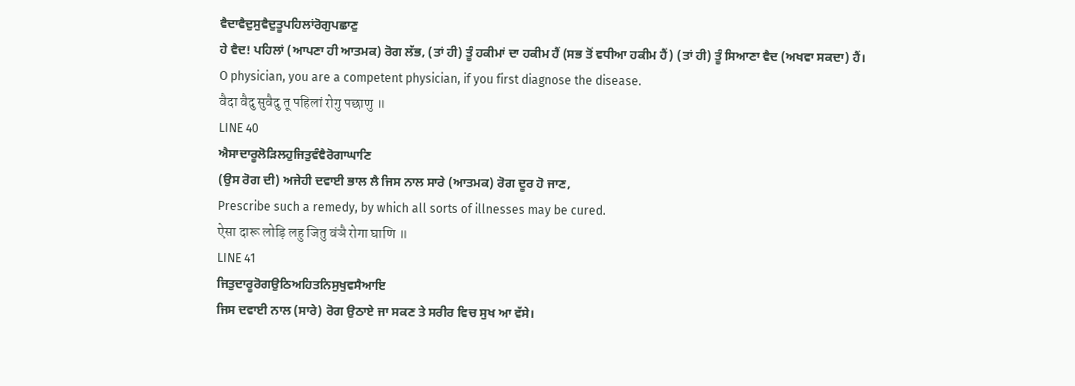ਵੈਦਾਵੈਦੁਸੁਵੈਦੁਤੂਪਹਿਲਾਂਰੋਗੁਪਛਾਣੁ
ਹੇ ਵੈਦ! ਪਹਿਲਾਂ (ਆਪਣਾ ਹੀ ਆਤਮਕ) ਰੋਗ ਲੱਭ, (ਤਾਂ ਹੀ) ਤੂੰ ਹਕੀਮਾਂ ਦਾ ਹਕੀਮ ਹੈਂ (ਸਭ ਤੋਂ ਵਧੀਆ ਹਕੀਮ ਹੈਂ) (ਤਾਂ ਹੀ) ਤੂੰ ਸਿਆਣਾ ਵੈਦ (ਅਖਵਾ ਸਕਦਾ) ਹੈਂ।
O physician, you are a competent physician, if you first diagnose the disease.
वैदा वैदु सुवैदु तू पहिलां रोगु पछाणु ॥
LINE 40
ਐਸਾਦਾਰੂਲੋੜਿਲਹੁਜਿਤੁਵੰਞੈਰੋਗਾਘਾਣਿ
(ਉਸ ਰੋਗ ਦੀ) ਅਜੇਹੀ ਦਵਾਈ ਭਾਲ ਲੈ ਜਿਸ ਨਾਲ ਸਾਰੇ (ਆਤਮਕ) ਰੋਗ ਦੂਰ ਹੋ ਜਾਣ,
Prescribe such a remedy, by which all sorts of illnesses may be cured.
ऐसा दारू लोड़ि लहु जितु वंञै रोगा घाणि ॥
LINE 41
ਜਿਤੁਦਾਰੂਰੋਗਉਠਿਅਹਿਤਨਿਸੁਖੁਵਸੈਆਇ
ਜਿਸ ਦਵਾਈ ਨਾਲ (ਸਾਰੇ) ਰੋਗ ਉਠਾਏ ਜਾ ਸਕਣ ਤੇ ਸਰੀਰ ਵਿਚ ਸੁਖ ਆ ਵੱਸੇ।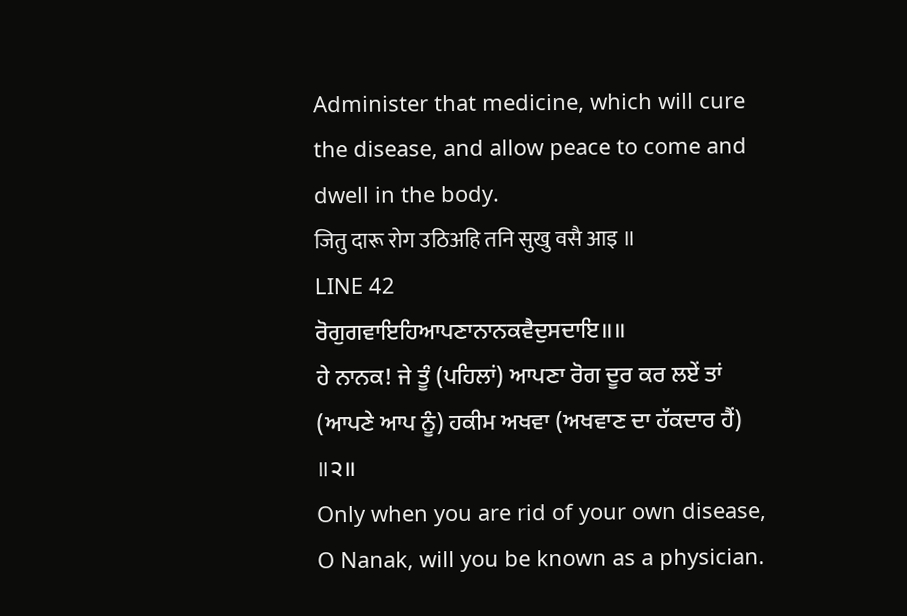Administer that medicine, which will cure the disease, and allow peace to come and dwell in the body.
जितु दारू रोग उठिअहि तनि सुखु वसै आइ ॥
LINE 42
ਰੋਗੁਗਵਾਇਹਿਆਪਣਾਨਾਨਕਵੈਦੁਸਦਾਇ॥॥
ਹੇ ਨਾਨਕ! ਜੇ ਤੂੰ (ਪਹਿਲਾਂ) ਆਪਣਾ ਰੋਗ ਦੂਰ ਕਰ ਲਏਂ ਤਾਂ (ਆਪਣੇ ਆਪ ਨੂੰ) ਹਕੀਮ ਅਖਵਾ (ਅਖਵਾਣ ਦਾ ਹੱਕਦਾਰ ਹੈਂ) ॥੨॥
Only when you are rid of your own disease, O Nanak, will you be known as a physician.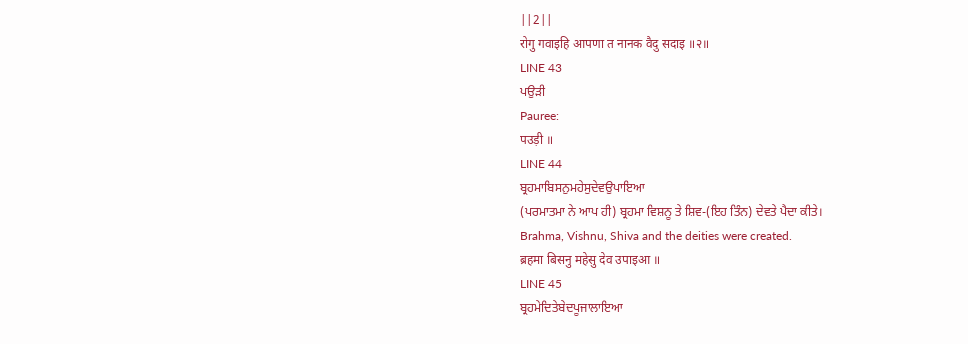||2||
रोगु गवाइहि आपणा त नानक वैदु सदाइ ॥२॥
LINE 43
ਪਉੜੀ
Pauree:
पउड़ी ॥
LINE 44
ਬ੍ਰਹਮਾਬਿਸਨੁਮਹੇਸੁਦੇਵਉਪਾਇਆ
(ਪਰਮਾਤਮਾ ਨੇ ਆਪ ਹੀ) ਬ੍ਰਹਮਾ ਵਿਸ਼ਨੂ ਤੇ ਸ਼ਿਵ-(ਇਹ ਤਿੰਨ) ਦੇਵਤੇ ਪੈਦਾ ਕੀਤੇ।
Brahma, Vishnu, Shiva and the deities were created.
ब्रहमा बिसनु महेसु देव उपाइआ ॥
LINE 45
ਬ੍ਰਹਮੇਦਿਤੇਬੇਦਪੂਜਾਲਾਇਆ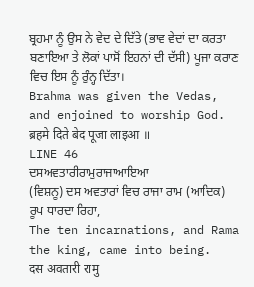ਬ੍ਰਹਮਾ ਨੂੰ ਉਸ ਨੇ ਵੇਦ ਦੇ ਦਿੱਤੇ (ਭਾਵ ਵੇਦਾਂ ਦਾ ਕਰਤਾ ਬਣਾਇਆ ਤੇ ਲੋਕਾਂ ਪਾਸੋਂ ਇਹਨਾਂ ਦੀ ਦੱਸੀ) ਪੂਜਾ ਕਰਾਣ ਵਿਚ ਇਸ ਨੂੰ ਰੁੰਨ੍ਹ ਦਿੱਤਾ।
Brahma was given the Vedas, and enjoined to worship God.
ब्रहमे दिते बेद पूजा लाइआ ॥
LINE 46
ਦਸਅਵਤਾਰੀਰਾਮੁਰਾਜਾਆਇਆ
(ਵਿਸ਼ਨੂ) ਦਸ ਅਵਤਾਰਾਂ ਵਿਚ ਰਾਜਾ ਰਾਮ (ਆਦਿਕ) ਰੂਪ ਧਾਰਦਾ ਰਿਹਾ,
The ten incarnations, and Rama the king, came into being.
दस अवतारी रामु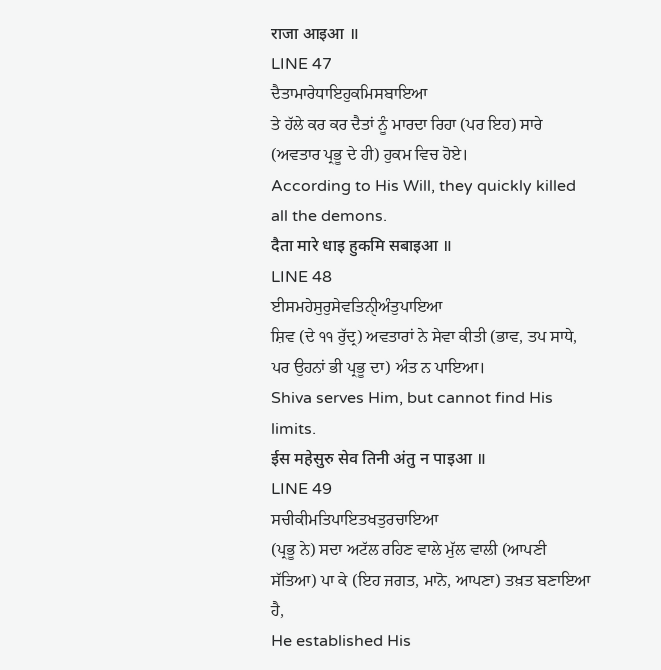राजा आइआ ॥
LINE 47
ਦੈਤਾਮਾਰੇਧਾਇਹੁਕਮਿਸਬਾਇਆ
ਤੇ ਹੱਲੇ ਕਰ ਕਰ ਦੈਤਾਂ ਨੂੰ ਮਾਰਦਾ ਰਿਹਾ (ਪਰ ਇਹ) ਸਾਰੇ (ਅਵਤਾਰ ਪ੍ਰਭੂ ਦੇ ਹੀ) ਹੁਕਮ ਵਿਚ ਹੋਏ।
According to His Will, they quickly killed all the demons.
दैता मारे धाइ हुकमि सबाइआ ॥
LINE 48
ਈਸਮਹੇਸੁਰੁਸੇਵਤਿਨੑੀਅੰਤੁਪਾਇਆ
ਸ਼ਿਵ (ਦੇ ੧੧ ਰੁੱਦ੍ਰ) ਅਵਤਾਰਾਂ ਨੇ ਸੇਵਾ ਕੀਤੀ (ਭਾਵ, ਤਪ ਸਾਧੇ, ਪਰ ਉਹਨਾਂ ਭੀ ਪ੍ਰਭੂ ਦਾ) ਅੰਤ ਨ ਪਾਇਆ।
Shiva serves Him, but cannot find His limits.
ईस महेसुरु सेव तिनी अंतु न पाइआ ॥
LINE 49
ਸਚੀਕੀਮਤਿਪਾਇਤਖਤੁਰਚਾਇਆ
(ਪ੍ਰਭੂ ਨੇ) ਸਦਾ ਅਟੱਲ ਰਹਿਣ ਵਾਲੇ ਮੁੱਲ ਵਾਲੀ (ਆਪਣੀ ਸੱਤਿਆ) ਪਾ ਕੇ (ਇਹ ਜਗਤ, ਮਾਨੋ, ਆਪਣਾ) ਤਖ਼ਤ ਬਣਾਇਆ ਹੈ,
He established His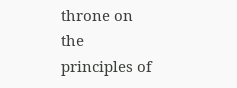throne on the principles of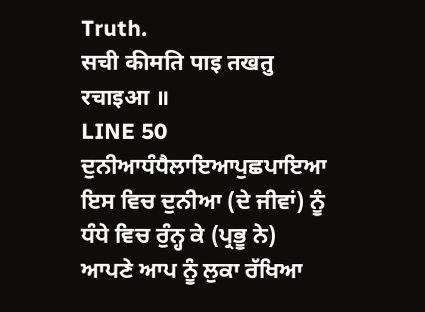Truth.
सची कीमति पाइ तखतु रचाइआ ॥
LINE 50
ਦੁਨੀਆਧੰਧੈਲਾਇਆਪੁਛਪਾਇਆ
ਇਸ ਵਿਚ ਦੁਨੀਆ (ਦੇ ਜੀਵਾਂ) ਨੂੰ ਧੰਧੇ ਵਿਚ ਰੁੰਨ੍ਹ ਕੇ (ਪ੍ਰਭੂ ਨੇ) ਆਪਣੇ ਆਪ ਨੂੰ ਲੁਕਾ ਰੱਖਿਆ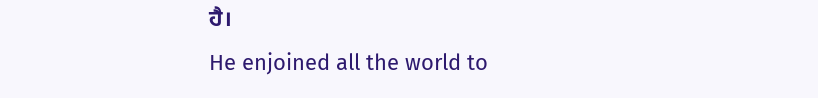ਹੈ।
He enjoined all the world to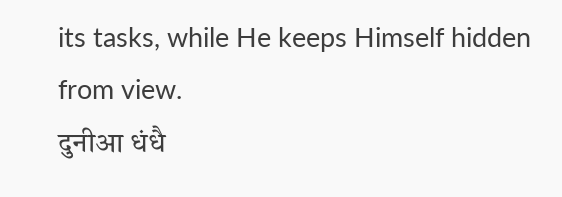its tasks, while He keeps Himself hidden from view.
दुनीआ धंधै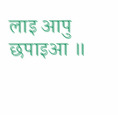लाइ आपु छपाइआ ॥